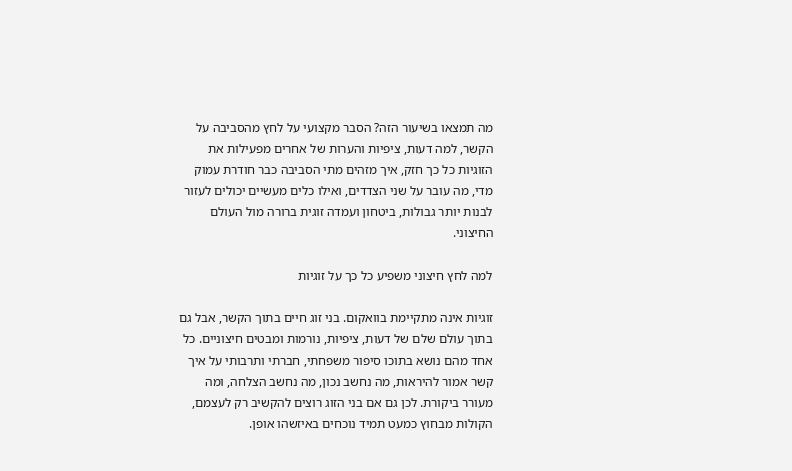מה תמצאו בשיעור הזה? הסבר מקצועי על לחץ מהסביבה על הקשר, למה דעות, ציפיות והערות של אחרים מפעילות את הזוגיות כל כך חזק, איך מזהים מתי הסביבה כבר חודרת עמוק מדי, מה עובר על שני הצדדים, ואילו כלים מעשיים יכולים לעזור לבנות יותר גבולות, ביטחון ועמדה זוגית ברורה מול העולם החיצוני.

למה לחץ חיצוני משפיע כל כך על זוגיות

זוגיות אינה מתקיימת בוואקום. בני זוג חיים בתוך הקשר, אבל גם בתוך עולם שלם של דעות, ציפיות, נורמות ומבטים חיצוניים. כל אחד מהם נושא בתוכו סיפור משפחתי, חברתי ותרבותי על איך קשר אמור להיראות, מה נחשב נכון, מה נחשב הצלחה, ומה מעורר ביקורת. לכן גם אם בני הזוג רוצים להקשיב רק לעצמם, הקולות מבחוץ כמעט תמיד נוכחים באיזשהו אופן.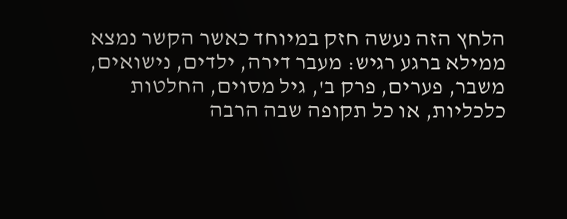הלחץ הזה נעשה חזק במיוחד כאשר הקשר נמצא ממילא ברגע רגיש: מעבר דירה, ילדים, נישואים, משבר, פערים, פרק ב', גיל מסוים, החלטות כלכליות, או כל תקופה שבה הרבה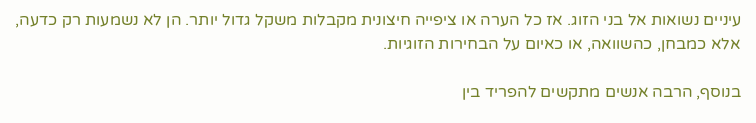עיניים נשואות אל בני הזוג. אז כל הערה או ציפייה חיצונית מקבלות משקל גדול יותר. הן לא נשמעות רק כדעה, אלא כמבחן, כהשוואה, או כאיום על הבחירות הזוגיות.

בנוסף, הרבה אנשים מתקשים להפריד בין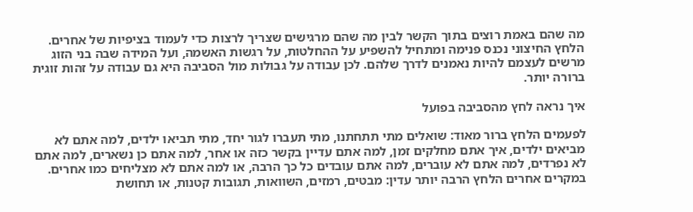מה שהם באמת רוצים בתוך הקשר לבין מה שהם מרגישים שצריך לרצות כדי לעמוד בציפיות של אחרים. הלחץ החיצוני נכנס פנימה ומתחיל להשפיע על ההחלטות, על רגשות האשמה, ועל המידה שבה בני הזוג מרשים לעצמם להיות נאמנים לדרך שלהם. לכן עבודה על גבולות מול הסביבה היא גם עבודה על זהות זוגית ברורה יותר.

איך נראה לחץ מהסביבה בפועל

לפעמים הלחץ ברור מאוד: שואלים מתי תתחתנו, מתי תעברו לגור יחד, מתי תביאו ילדים, למה אתם לא מביאים ילדים, איך אתם מחלקים זמן, למה אתם עדיין בקשר כזה או אחר, למה אתם כן נשארים, למה אתם לא נפרדים, למה אתם לא עוברים, למה אתם עובדים כל כך הרבה, או למה אתם לא מצליחים כמו אחרים. במקרים אחרים הלחץ הרבה יותר עדין: מבטים, רמזים, השוואות, תגובות קטנות, או תחושת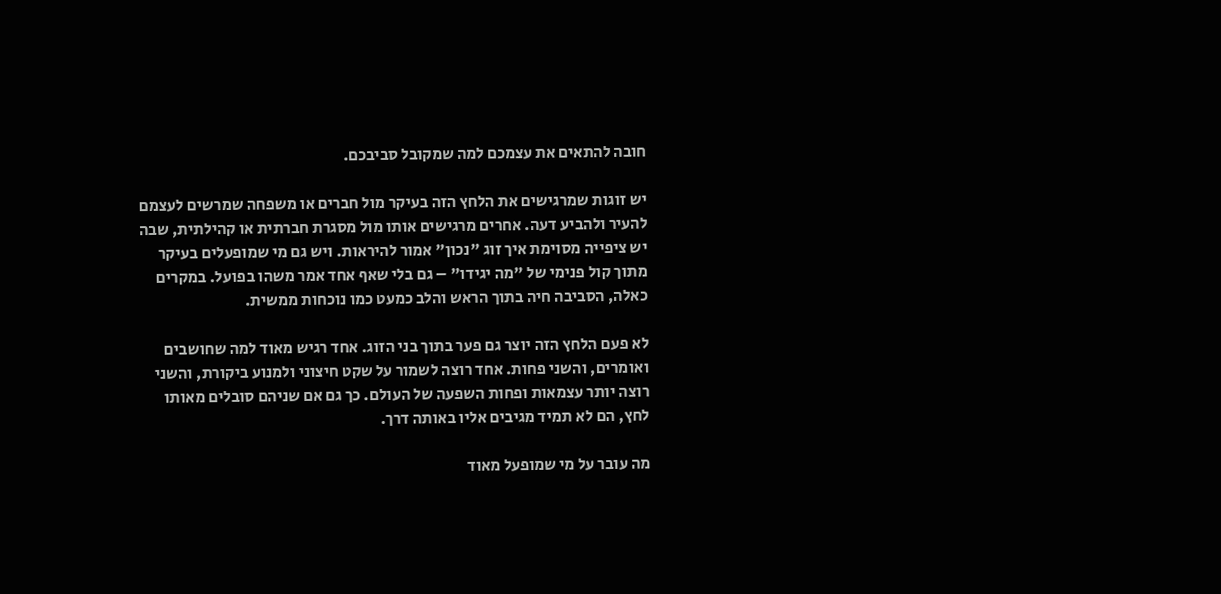חובה להתאים את עצמכם למה שמקובל סביבכם.

יש זוגות שמרגישים את הלחץ הזה בעיקר מול חברים או משפחה שמרשים לעצמם להעיר ולהביע דעה. אחרים מרגישים אותו מול מסגרת חברתית או קהילתית, שבה יש ציפייה מסוימת איך זוג "נכון" אמור להיראות. ויש גם מי שמופעלים בעיקר מתוך קול פנימי של "מה יגידו" – גם בלי שאף אחד אמר משהו בפועל. במקרים כאלה, הסביבה חיה בתוך הראש והלב כמעט כמו נוכחות ממשית.

לא פעם הלחץ הזה יוצר גם פער בתוך בני הזוג. אחד רגיש מאוד למה שחושבים ואומרים, והשני פחות. אחד רוצה לשמור על שקט חיצוני ולמנוע ביקורת, והשני רוצה יותר עצמאות ופחות השפעה של העולם. כך גם אם שניהם סובלים מאותו לחץ, הם לא תמיד מגיבים אליו באותה דרך.

מה עובר על מי שמופעל מאוד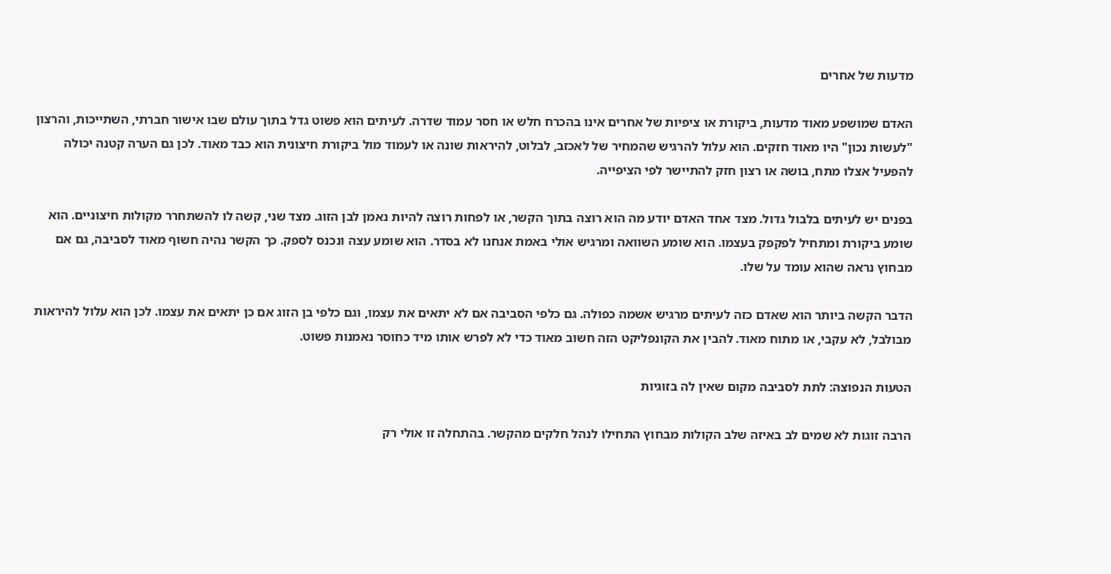מדעות של אחרים

האדם שמושפע מאוד מדעות, ביקורת או ציפיות של אחרים אינו בהכרח חלש או חסר עמוד שדרה. לעיתים הוא פשוט גדל בתוך עולם שבו אישור חברתי, השתייכות, והרצון "לעשות נכון" היו מאוד חזקים. הוא עלול להרגיש שהמחיר של לאכזב, לבלוט, להיראות שונה או לעמוד מול ביקורת חיצונית הוא כבד מאוד. לכן גם הערה קטנה יכולה להפעיל אצלו מתח, בושה או רצון חזק להתיישר לפי הציפייה.

בפנים יש לעיתים בלבול גדול. מצד אחד האדם יודע מה הוא רוצה בתוך הקשר, או לפחות רוצה להיות נאמן לבן הזוג. מצד שני, קשה לו להשתחרר מקולות חיצוניים. הוא שומע ביקורת ומתחיל לפקפק בעצמו. הוא שומע השוואה ומרגיש אולי באמת אנחנו לא בסדר. הוא שומע עצה ונכנס לספק. כך הקשר נהיה חשוף מאוד לסביבה, גם אם מבחוץ נראה שהוא עומד על שלו.

הדבר הקשה ביותר הוא שאדם כזה לעיתים מרגיש אשמה כפולה. גם כלפי הסביבה אם לא יתאים את עצמו, וגם כלפי בן הזוג אם כן יתאים את עצמו. לכן הוא עלול להיראות מבולבל, לא עקבי, או מתוח מאוד. להבין את הקונפליקט הזה חשוב מאוד כדי לא לפרש אותו מיד כחוסר נאמנות פשוט.

הטעות הנפוצה: לתת לסביבה מקום שאין לה בזוגיות

הרבה זוגות לא שמים לב באיזה שלב הקולות מבחוץ התחילו לנהל חלקים מהקשר. בהתחלה זו אולי רק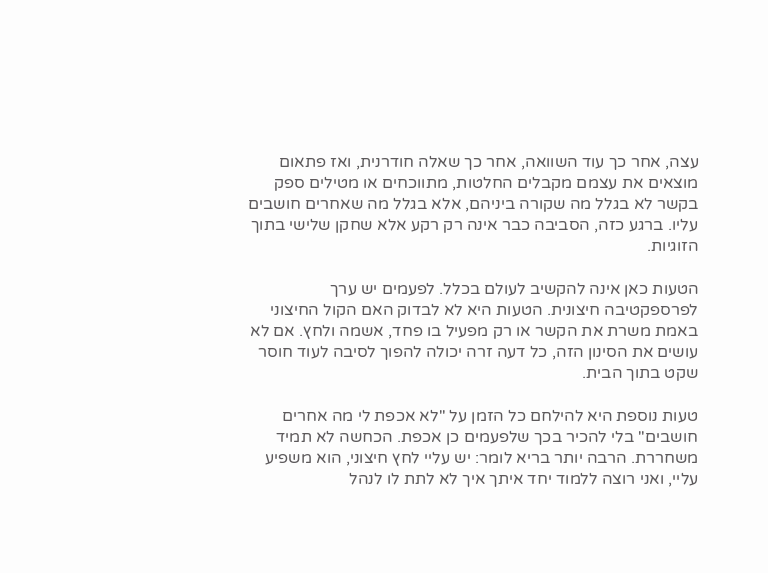עצה, אחר כך עוד השוואה, אחר כך שאלה חודרנית, ואז פתאום מוצאים את עצמם מקבלים החלטות, מתווכחים או מטילים ספק בקשר לא בגלל מה שקורה ביניהם, אלא בגלל מה שאחרים חושבים עליו. ברגע כזה, הסביבה כבר אינה רק רקע אלא שחקן שלישי בתוך הזוגיות.

הטעות כאן אינה להקשיב לעולם בכלל. לפעמים יש ערך לפרספקטיבה חיצונית. הטעות היא לא לבדוק האם הקול החיצוני באמת משרת את הקשר או רק מפעיל בו פחד, אשמה ולחץ. אם לא עושים את הסינון הזה, כל דעה זרה יכולה להפוך לסיבה לעוד חוסר שקט בתוך הבית.

טעות נוספת היא להילחם כל הזמן על "לא אכפת לי מה אחרים חושבים" בלי להכיר בכך שלפעמים כן אכפת. הכחשה לא תמיד משחררת. הרבה יותר בריא לומר: יש עליי לחץ חיצוני, הוא משפיע עליי, ואני רוצה ללמוד יחד איתך איך לא לתת לו לנהל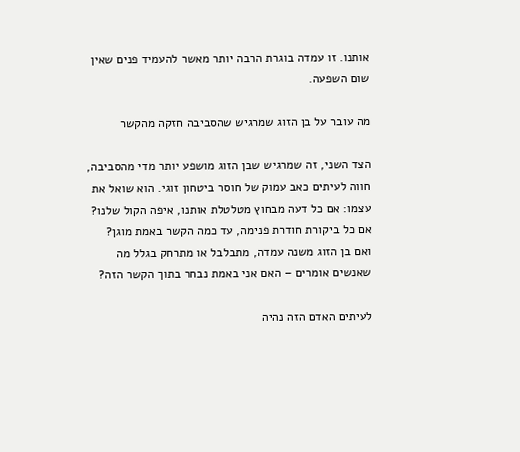אותנו. זו עמדה בוגרת הרבה יותר מאשר להעמיד פנים שאין שום השפעה.

מה עובר על בן הזוג שמרגיש שהסביבה חזקה מהקשר

הצד השני, זה שמרגיש שבן הזוג מושפע יותר מדי מהסביבה, חווה לעיתים כאב עמוק של חוסר ביטחון זוגי. הוא שואל את עצמו: אם כל דעה מבחוץ מטלטלת אותנו, איפה הקול שלנו? אם כל ביקורת חודרת פנימה, עד כמה הקשר באמת מוגן? ואם בן הזוג משנה עמדה, מתבלבל או מתרחק בגלל מה שאנשים אומרים – האם אני באמת נבחר בתוך הקשר הזה?

לעיתים האדם הזה נהיה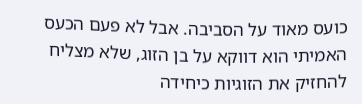כועס מאוד על הסביבה. אבל לא פעם הכעס האמיתי הוא דווקא על בן הזוג, שלא מצליח להחזיק את הזוגיות כיחידה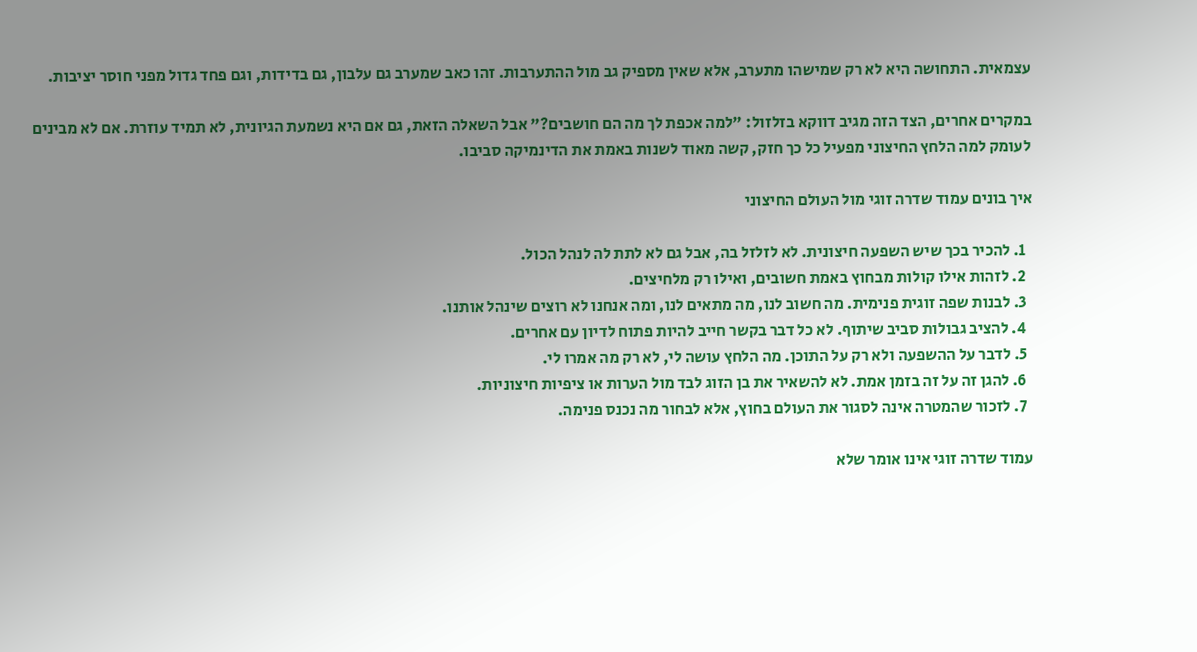עצמאית. התחושה היא לא רק שמישהו מתערב, אלא שאין מספיק גב מול ההתערבות. זהו כאב שמערב גם עלבון, גם בדידות, וגם פחד גדול מפני חוסר יציבות.

במקרים אחרים, הצד הזה מגיב דווקא בזלזול: "למה אכפת לך מה הם חושבים?" אבל השאלה הזאת, גם אם היא נשמעת הגיונית, לא תמיד עוזרת. אם לא מבינים לעומק למה הלחץ החיצוני מפעיל כל כך חזק, קשה מאוד לשנות באמת את הדינמיקה סביבו.

איך בונים עמוד שדרה זוגי מול העולם החיצוני

  1. להכיר בכך שיש השפעה חיצונית. לא לזלזל בה, אבל גם לא לתת לה לנהל הכול.
  2. לזהות אילו קולות מבחוץ באמת חשובים, ואילו רק מלחיצים.
  3. לבנות שפה זוגית פנימית. מה חשוב לנו, מה מתאים לנו, ומה אנחנו לא רוצים שינהל אותנו.
  4. להציב גבולות סביב שיתוף. לא כל דבר בקשר חייב להיות פתוח לדיון עם אחרים.
  5. לדבר על ההשפעה ולא רק על התוכן. מה הלחץ עושה לי, לא רק מה אמרו לי.
  6. להגן זה על זה בזמן אמת. לא להשאיר את בן הזוג לבד מול הערות או ציפיות חיצוניות.
  7. לזכור שהמטרה אינה לסגור את העולם בחוץ, אלא לבחור מה נכנס פנימה.

עמוד שדרה זוגי אינו אומר שלא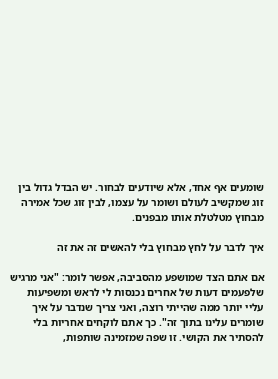שומעים אף אחד, אלא שיודעים לבחור. יש הבדל גדול בין זוג שמקשיב לעולם ושומר על עצמו, לבין זוג שכל אמירה מבחוץ מטלטלת אותו מבפנים.

איך לדבר על לחץ מבחוץ בלי להאשים זה את זה

אם אתם הצד שמושפע מהסביבה, אפשר לומר: "אני מרגיש שלפעמים דעות של אחרים נכנסות לי לראש ומשפיעות עליי יותר ממה שהייתי רוצה, ואני צריך שנדבר על איך שומרים עלינו בתוך זה". כך אתם לוקחים אחריות בלי להסתיר את הקושי. זו שפה שמזמינה שותפות,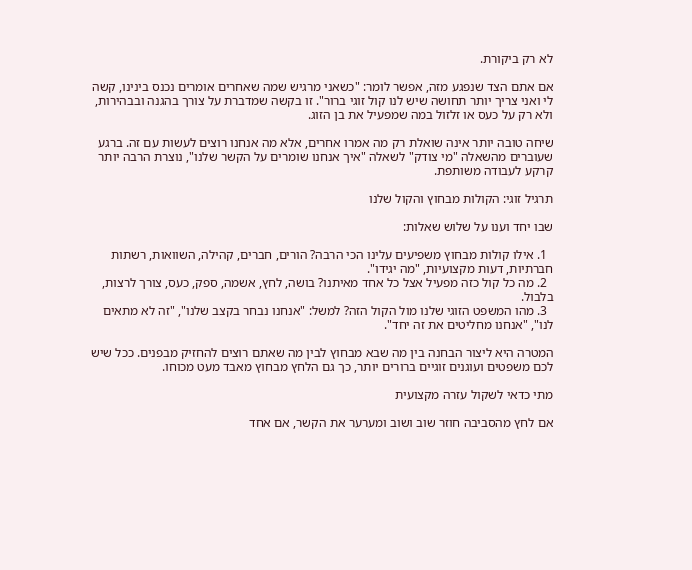לא רק ביקורת.

אם אתם הצד שנפגע מזה, אפשר לומר: "כשאני מרגיש שמה שאחרים אומרים נכנס בינינו, קשה לי ואני צריך יותר תחושה שיש לנו קול זוגי ברור". זו בקשה שמדברת על צורך בהגנה ובבהירות, ולא רק על כעס או זלזול במה שמפעיל את בן הזוג.

שיחה טובה יותר אינה שואלת רק מה אמרו אחרים, אלא מה אנחנו רוצים לעשות עם זה. ברגע שעוברים מהשאלה "מי צודק" לשאלה "איך אנחנו שומרים על הקשר שלנו", נוצרת הרבה יותר קרקע לעבודה משותפת.

תרגיל זוגי: הקולות מבחוץ והקול שלנו

שבו יחד וענו על שלוש שאלות:

  1. אילו קולות מבחוץ משפיעים עלינו הכי הרבה? הורים, חברים, קהילה, השוואות, רשתות חברתיות, דעות מקצועיות, "מה יגידו".
  2. מה כל קול כזה מפעיל אצל כל אחד מאיתנו? בושה, לחץ, אשמה, ספק, כעס, צורך לרצות, בלבול.
  3. מהו המשפט הזוגי שלנו מול הקול הזה? למשל: "אנחנו נבחר בקצב שלנו", "זה לא מתאים לנו", "אנחנו מחליטים את זה יחד".

המטרה היא ליצור הבחנה בין מה שבא מבחוץ לבין מה שאתם רוצים להחזיק מבפנים. ככל שיש לכם משפטים ועוגנים זוגיים ברורים יותר, כך גם הלחץ מבחוץ מאבד מעט מכוחו.

מתי כדאי לשקול עזרה מקצועית

אם לחץ מהסביבה חוזר שוב ושוב ומערער את הקשר, אם אחד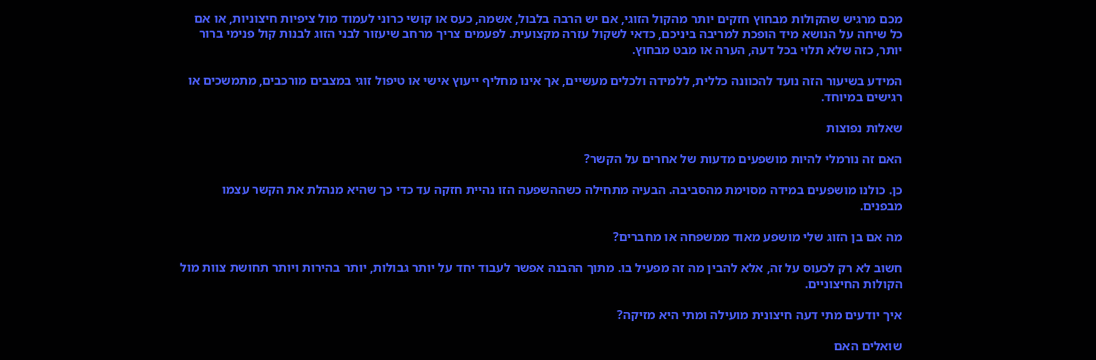מכם מרגיש שהקולות מבחוץ חזקים יותר מהקול הזוגי, אם יש הרבה בלבול, אשמה, כעס או קושי כרוני לעמוד מול ציפיות חיצוניות, או אם כל שיחה על הנושא מיד הופכת למריבה ביניכם, כדאי לשקול עזרה מקצועית. לפעמים צריך מרחב שיעזור לבני הזוג לבנות קול פנימי ברור יותר, כזה שלא תלוי בכל דעה, הערה או מבט מבחוץ.

המידע בשיעור הזה נועד להכוונה כללית, ללמידה ולכלים מעשיים, אך אינו מחליף ייעוץ אישי או טיפול זוגי במצבים מורכבים, מתמשכים או רגישים במיוחד.

שאלות נפוצות

האם זה נורמלי להיות מושפעים מדעות של אחרים על הקשר?

כן. כולנו מושפעים במידה מסוימת מהסביבה. הבעיה מתחילה כשההשפעה הזו נהיית חזקה עד כדי כך שהיא מנהלת את הקשר עצמו מבפנים.

מה אם בן הזוג שלי מושפע מאוד ממשפחה או מחברים?

חשוב לא רק לכעוס על זה, אלא להבין מה זה מפעיל בו. מתוך ההבנה אפשר לעבוד יחד על יותר גבולות, יותר בהירות ויותר תחושת צוות מול הקולות החיצוניים.

איך יודעים מתי דעה חיצונית מועילה ומתי היא מזיקה?

שואלים האם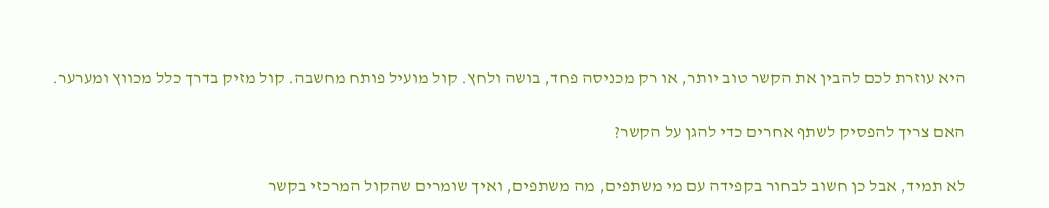היא עוזרת לכם להבין את הקשר טוב יותר, או רק מכניסה פחד, בושה ולחץ. קול מועיל פותח מחשבה. קול מזיק בדרך כלל מכווץ ומערער.

האם צריך להפסיק לשתף אחרים כדי להגן על הקשר?

לא תמיד, אבל כן חשוב לבחור בקפידה עם מי משתפים, מה משתפים, ואיך שומרים שהקול המרכזי בקשר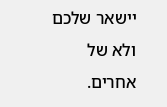יישאר שלכם ולא של אחרים.